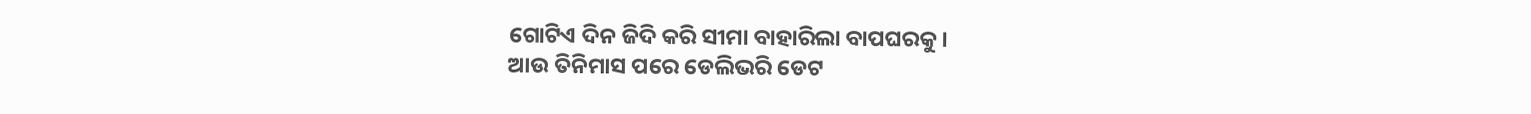ଗୋଟିଏ ଦିନ ଜିଦି କରି ସୀମା ବାହାରିଲା ବାପଘରକୁ।
ଆଉ ତିନିମାସ ପରେ ଡେଲିଭରି ଡେଟ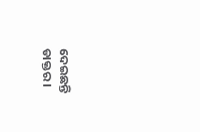ଦେଇଛନ୍ତି ଡାକ୍ତର।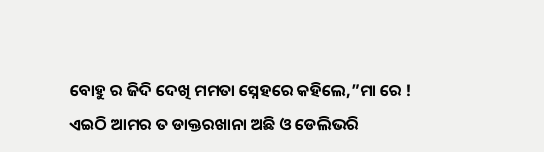ବୋହୁ ର ଜିଦି ଦେଖି ମମତା ସ୍ନେହରେ କହିଲେ,”ମା ରେ ! ଏଇଠି ଆମର ତ ଡାକ୍ତରଖାନା ଅଛି ଓ ଡେଲିଭରି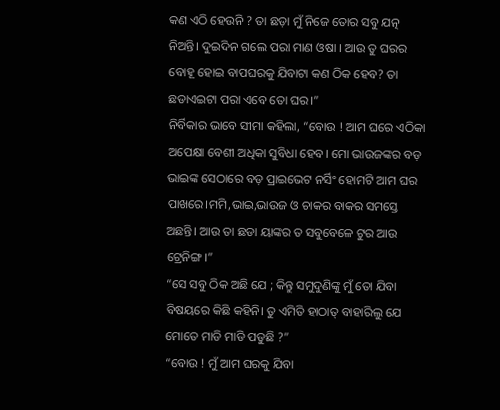କଣ ଏଠି ହେଉନି ? ତା ଛଡ଼ା ମୁଁ ନିଜେ ତୋର ସବୁ ଯତ୍ନ ନିଅନ୍ତି। ଦୁଇଦିନ ଗଲେ ପରା ମାଣ ଓଷା । ଆଉ ତୁ ଘରର ବୋହୂ ହୋଇ ବାପଘରକୁ ଯିବାଟା କଣ ଠିକ ହେବ? ତା ଛଡାଏଇଟା ପରା ଏବେ ତୋ ଘର।”
ନିର୍ବିକାର ଭାବେ ସୀମା କହିଲା, “ବୋଉ ! ଆମ ଘରେ ଏଠିକା ଅପେକ୍ଷା ବେଶୀ ଅଧିକା ସୁବିଧା ହେବ। ମୋ ଭାଉଜଙ୍କର ବଡ଼ ଭାଇଙ୍କ ସେଠାରେ ବଡ଼ ପ୍ରାଇଭେଟ ନର୍ସିଂ ହୋମଟି ଆମ ଘର ପାଖରେ।ମମି,ଭାଇ,ଭାଉଜ ଓ ଚାକର ବାକର ସମସ୍ତେ ଅଛନ୍ତି। ଆଉ ତା ଛଡା ୟାଙ୍କର ତ ସବୁବେଳେ ଟୁର ଆଉ ଟ୍ରେନିଙ୍ଗ।”
“ସେ ସବୁ ଠିକ ଅଛି ଯେ ; କିନ୍ତୁ ସମୁଦୁଣିଙ୍କୁ ମୁଁ ତୋ ଯିବା ବିଷୟରେ କିଛି କହିନି। ତୁ ଏମିତି ହାଠାତ୍ ବାହାରିଲୁ ଯେ ମୋତେ ମାଡି ମାଡି ପଡୁଛି ?”
“ବୋଉ ! ମୁଁ ଆମ ଘରକୁ ଯିବା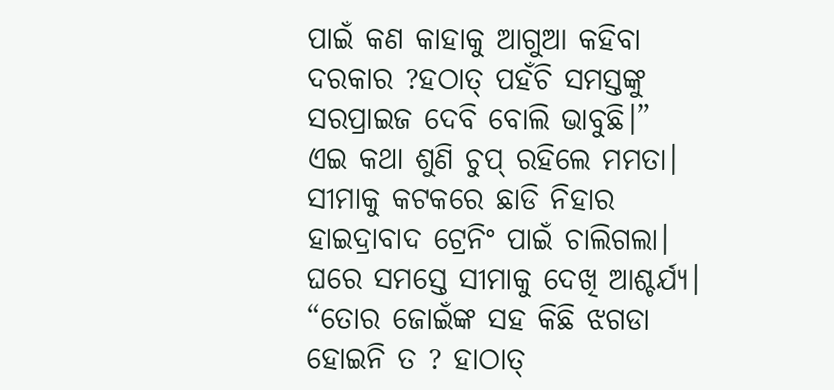ପାଇଁ କଣ କାହାକୁ ଆଗୁଆ କହିବା ଦରକାର ?ହଠାତ୍ ପହଁଚି ସମସ୍ତଙ୍କୁ ସରପ୍ରାଇଜ ଦେବି ବୋଲି ଭାବୁଛି।”
ଏଇ କଥା ଶୁଣି ଚୁପ୍ ରହିଲେ ମମତା।
ସୀମାକୁ କଟକରେ ଛାଡି ନିହାର ହାଇଦ୍ରାବାଦ ଟ୍ରେନିଂ ପାଇଁ ଚାଲିଗଲା।
ଘରେ ସମସ୍ତେ ସୀମାକୁ ଦେଖି ଆଶ୍ଚର୍ଯ୍ୟ।
“ତୋର ଜୋଇଁଙ୍କ ସହ କିଛି ଝଗଡା ହୋଇନି ତ ? ହାଠାତ୍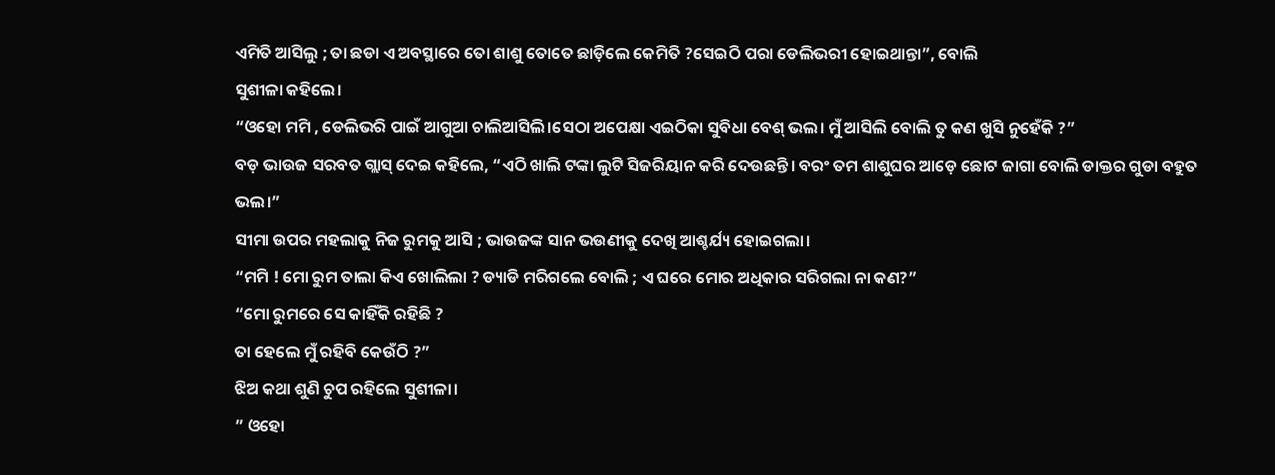ଏମିତି ଆସିଲୁ ; ତା ଛଡା ଏ ଅବସ୍ଥାରେ ତୋ ଶାଶୁ ତୋତେ ଛାଡ଼ିଲେ କେମିତି ?ସେଇଠି ପରା ଡେଲିଭରୀ ହୋଇଥାନ୍ତା”, ବୋଲି
ସୁଶୀଳା କହିଲେ।
“ଓହୋ ମମି , ଡେଲିଭରି ପାଇଁ ଆଗୁଆ ଚାଲିଆସିଲି।ସେଠା ଅପେକ୍ଷା ଏଇଠିକା ସୁବିଧା ବେଶ୍ ଭଲ। ମୁଁ ଆସିଲି ବୋଲି ତୁ କଣ ଖୁସି ନୁହେଁକି ?”
ବଡ଼ ଭାଉଜ ସରବତ ଗ୍ଲାସ୍ ଦେଇ କହିଲେ, “ଏଠି ଖାଲି ଟଙ୍କା ଲୁଟି ସିଜରିୟାନ କରି ଦେଉଛନ୍ତି। ବରଂ ତମ ଶାଶୁଘର ଆଡ଼େ ଛୋଟ ଜାଗା ବୋଲି ଡାକ୍ତର ଗୁଡା ବହୁତ ଭଲ।”
ସୀମା ଉପର ମହଲାକୁ ନିଜ ରୁମକୁ ଆସି ; ଭାଉଜଙ୍କ ସାନ ଭଉଣୀକୁ ଦେଖି ଆଶ୍ଚର୍ଯ୍ୟ ହୋଇଗଲା।
“ମମି ! ମୋ ରୁମ ତାଲା କିଏ ଖୋଲିଲା ? ଡ୍ୟାଡି ମରିଗଲେ ବୋଲି ; ଏ ଘରେ ମୋର ଅଧିକାର ସରିଗଲା ନା କଣ?”
“ମୋ ରୁମରେ ସେ କାହିଁକି ରହିଛି ?
ତା ହେଲେ ମୁଁ ରହିବି କେଉଁଠି ?”
ଝିଅ କଥା ଶୁଣି ଚୁପ ରହିଲେ ସୁଶୀଳା।
” ଓହୋ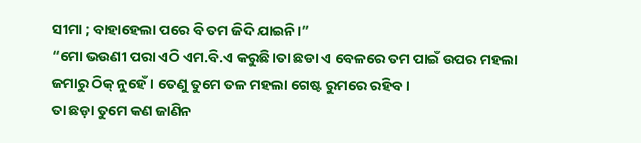ସୀମା ; ବାହାହେଲା ପରେ ବି ତମ ଜିଦି ଯାଇନି।”
“ମୋ ଭଉଣୀ ପରା ଏଠି ଏମ.ବି.ଏ କରୁଛି।ତା ଛଡା ଏ ବେଳରେ ତମ ପାଇଁ ଉପର ମହଲା ଜମାରୁ ଠିକ୍ ନୁହେଁ। ତେଣୁ ତୁମେ ତଳ ମହଲା ଗେଷ୍ଟ ରୁମରେ ରହିବ।
ତା ଛଡ଼ା ତୁମେ କଣ ଜାଣିନ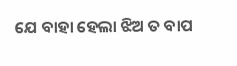ଯେ ବାହା ହେଲା ଝିଅ ତ ବାପ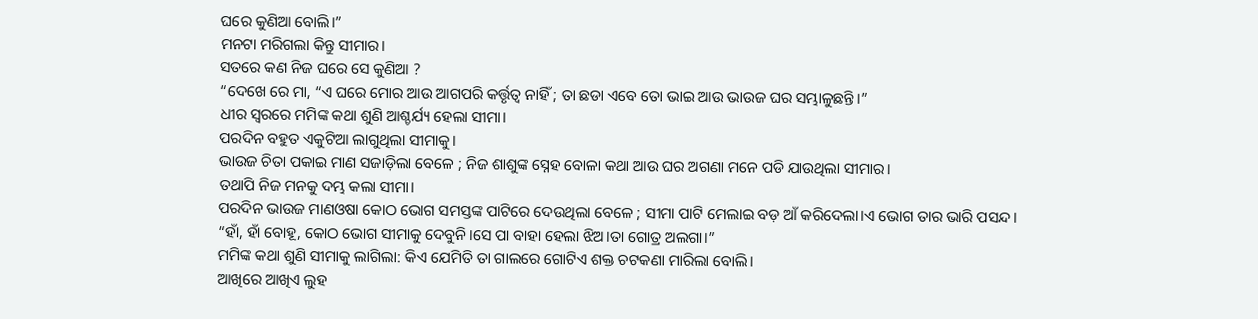ଘରେ କୁଣିଆ ବୋଲି।”
ମନଟା ମରିଗଲା କିନ୍ତୁ ସୀମାର।
ସତରେ କଣ ନିଜ ଘରେ ସେ କୁଣିଆ ?
“ଦେଖେ ରେ ମା, “ଏ ଘରେ ମୋର ଆଉ ଆଗପରି କର୍ତ୍ତୃତ୍ବ ନାହିଁ ; ତା ଛଡା ଏବେ ତୋ ଭାଇ ଆଉ ଭାଉଜ ଘର ସମ୍ଭାଳୁଛନ୍ତି।”
ଧୀର ସ୍ୱରରେ ମମିଙ୍କ କଥା ଶୁଣି ଆଶ୍ଚର୍ଯ୍ୟ ହେଲା ସୀମା।
ପରଦିନ ବହୁତ ଏକୁଟିଆ ଲାଗୁଥିଲା ସୀମାକୁ।
ଭାଉଜ ଚିତା ପକାଇ ମାଣ ସଜାଡ଼ିଲା ବେଳେ ; ନିଜ ଶାଶୁଙ୍କ ସ୍ନେହ ବୋଳା କଥା ଆଉ ଘର ଅଗଣା ମନେ ପଡି ଯାଉଥିଲା ସୀମାର।
ତଥାପି ନିଜ ମନକୁ ଦମ୍ଭ କଲା ସୀମା।
ପରଦିନ ଭାଉଜ ମାଣଓଷା କୋଠ ଭୋଗ ସମସ୍ତଙ୍କ ପାଟିରେ ଦେଉଥିଲା ବେଳେ ; ସୀମା ପାଟି ମେଲାଇ ବଡ଼ ଆଁ କରିଦେଲା।ଏ ଭୋଗ ତାର ଭାରି ପସନ୍ଦ।
“ହାଁ, ହାଁ ବୋହୂ, କୋଠ ଭୋଗ ସୀମାକୁ ଦେବୁନି।ସେ ପା ବାହା ହେଲା ଝିଅ।ତା ଗୋତ୍ର ଅଲଗା।”
ମମିଙ୍କ କଥା ଶୁଣି ସୀମାକୁ ଲାଗିଲା: କିଏ ଯେମିତି ତା ଗାଲରେ ଗୋଟିଏ ଶକ୍ତ ଚଟକଣା ମାରିଲା ବୋଲି।
ଆଖିରେ ଆଖିଏ ଲୁହ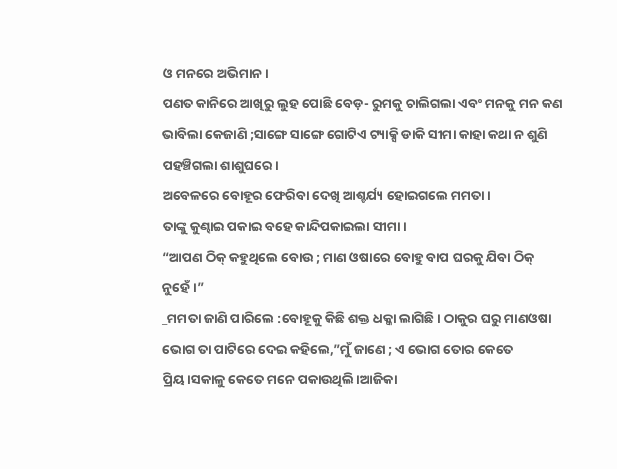ଓ ମନରେ ଅଭିମାନ।
ପଣତ କାନିରେ ଆଖିରୁ ଲୁହ ପୋଛି ବେଡ଼- ରୁମକୁ ଚାଲିଗଲା ଏବଂ ମନକୁ ମନ କଣ ଭାବିଲା କେଜାଣି ;ସାଙ୍ଗେ ସାଙ୍ଗେ ଗୋଟିଏ ଟ୍ୟାକ୍ସି ଡାକି ସୀମା କାହା କଥା ନ ଶୁଣି ପହଞ୍ଚିଗଲା ଶାଶୁଘରେ।
ଅବେଳରେ ବୋହୂର ଫେରିବା ଦେଖି ଆଶ୍ଚର୍ଯ୍ୟ ହୋଇଗଲେ ମମତା।
ତାଙ୍କୁ କୁଣ୍ଢାଇ ପକାଇ ବହେ କାନ୍ଦିପକାଇଲା ସୀମା।
“ଆପଣ ଠିକ୍ କହୁଥିଲେ ବୋଉ ; ମାଣ ଓଷାରେ ବୋହୁ ବାପ ଘରକୁ ଯିବା ଠିକ୍ ନୁହେଁ।”
_ମମତା ଜାଣି ପାରିଲେ :ବୋହୂକୁ କିଛି ଶକ୍ତ ଧକ୍କା ଲାଗିଛି। ଠାକୁର ଘରୁ ମାଣଓଷା ଭୋଗ ତା ପାଟିରେ ଦେଇ କହିଲେ,”ମୁଁ ଜାଣେ ; ଏ ଭୋଗ ତୋର କେତେ ପ୍ରିୟ।ସକାଳୁ କେତେ ମନେ ପକାଉଥିଲି।ଆଜିକା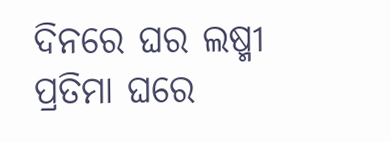ଦିନରେ ଘର ଲଷ୍ମୀ ପ୍ରତିମା ଘରେ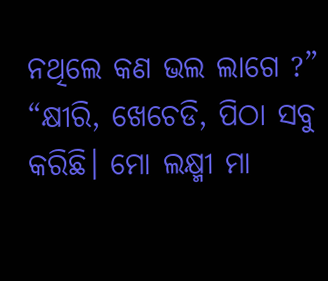ନଥିଲେ କଣ ଭଲ ଲାଗେ ?”
“କ୍ଷୀରି, ଖେଚେଡି, ପିଠା ସବୁ କରିଛି। ମୋ ଲକ୍ଷ୍ମୀ ମା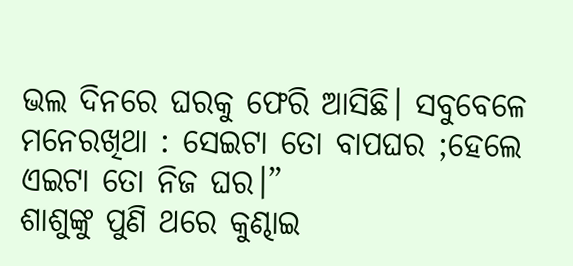ଭଲ ଦିନରେ ଘରକୁ ଫେରି ଆସିଛି। ସବୁବେଳେ ମନେରଖିଥା : ସେଇଟା ତୋ ବାପଘର ;ହେଲେ ଏଇଟା ତୋ ନିଜ ଘର।”
ଶାଶୁଙ୍କୁ ପୁଣି ଥରେ କୁଣ୍ଢାଇ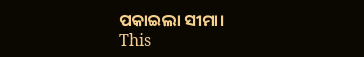ପକାଇଲା ସୀମା।
This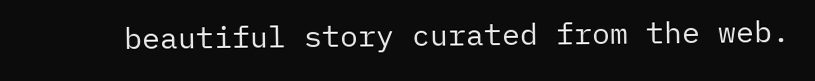beautiful story curated from the web.